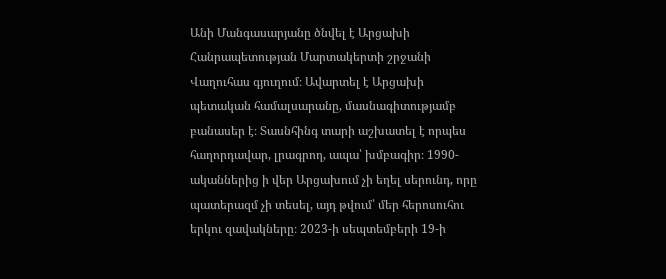Անի Մանգասարյանը ծնվել է Արցախի Հանրապետության Մարտակերտի շրջանի Վաղուհաս գյուղում։ Ավարտել է Արցախի պետական համալսարանը, մասնագիտությամբ բանասեր է։ Տասնհինգ տարի աշխատել է որպես հաղորդավար, լրագրող, ապա՝ խմբագիր։ 1990-ականներից ի վեր Արցախում չի եղել սերունդ, որը պատերազմ չի տեսել, այդ թվում՝ մեր հերոսուհու երկու զավակները։ 2023-ի սեպտեմբերի 19-ի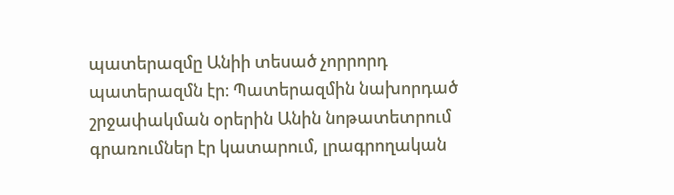պատերազմը Անիի տեսած չորրորդ պատերազմն էր։ Պատերազմին նախորդած շրջափակման օրերին Անին նոթատետրում գրառումներ էր կատարում, լրագրողական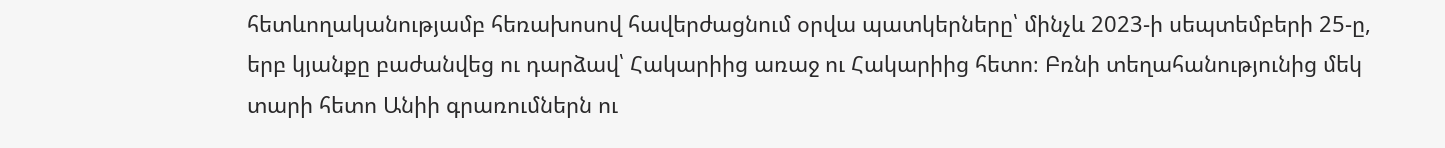հետևողականությամբ հեռախոսով հավերժացնում օրվա պատկերները՝ մինչև 2023-ի սեպտեմբերի 25-ը, երբ կյանքը բաժանվեց ու դարձավ՝ Հակարիից առաջ ու Հակարիից հետո։ Բռնի տեղահանությունից մեկ տարի հետո Անիի գրառումներն ու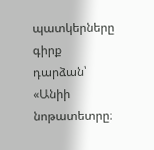պատկերները գիրք դարձան՝ «Անիի նոթատետրը։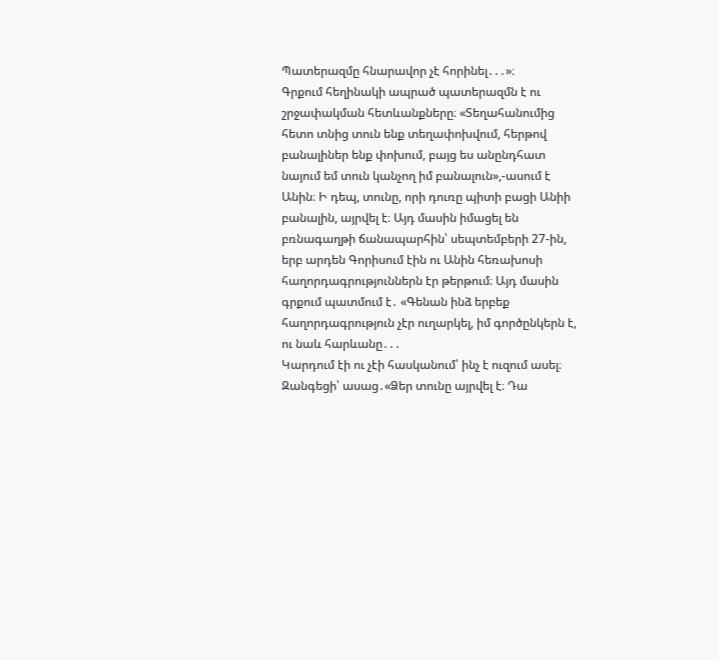Պատերազմը հնարավոր չէ հորինել․․․»։
Գրքում հեղինակի ապրած պատերազմն է ու շրջափակման հետևանքները։ «Տեղահանումից հետո տնից տուն ենք տեղափոխվում, հերթով բանալիներ ենք փոխում, բայց ես անընդհատ նայում եմ տուն կանչող իմ բանալուն»,-ասում է Անին։ Ի դեպ, տունը, որի դուռը պիտի բացի Անիի բանալին, այրվել է։ Այդ մասին իմացել են բռնագաղթի ճանապարհին՝ սեպտեմբերի 27-ին, երբ արդեն Գորիսում էին ու Անին հեռախոսի հաղորդագրություններն էր թերթում։ Այդ մասին գրքում պատմում է․ «Գենան ինձ երբեք հաղորդագրություն չէր ուղարկել, իմ գործընկերն է, ու նաև հարևանը․․․
Կարդում էի ու չէի հասկանում՝ ինչ է ուզում ասել։ Զանգեցի՝ ասաց․«Ձեր տունը այրվել է։ Դա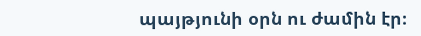պայթյունի օրն ու ժամին էր։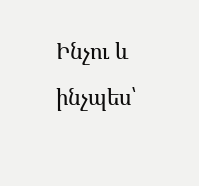Ինչու և ինչպես՝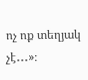ոչ ոք տեղյակ չէ․․․»։